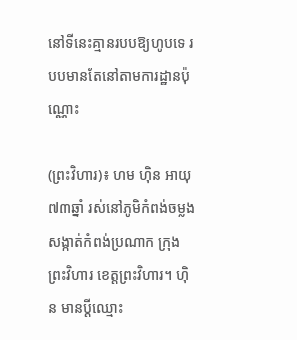នៅទីនេះគ្មានរបបឱ្យហូបទេ របបមានតែនៅតាមការដ្ឋានប៉ុណ្ណោះ

(ព្រះវិហារ)៖ ហម ហ៊ិន អាយុ៧៣ឆ្នាំ រស់នៅភូមិកំពង់ចម្លង សង្កាត់កំពង់ប្រណាក ក្រុងព្រះវិហារ ខេត្តព្រះវិហារ។ ហ៊ិន មានប្ដីឈ្មោះ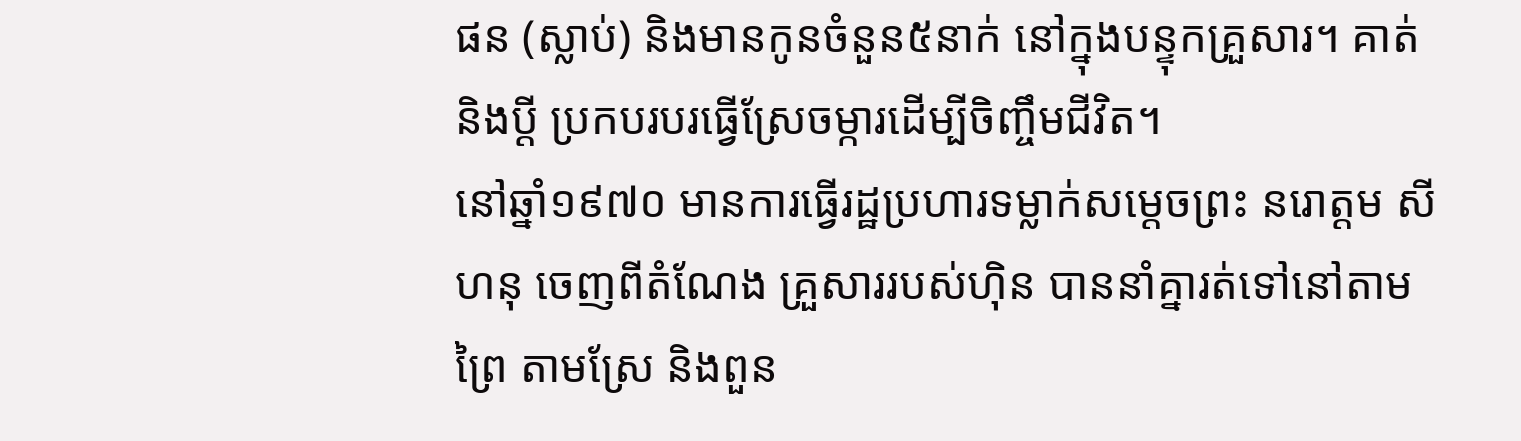ផន (ស្លាប់) និងមានកូនចំនួន៥នាក់ នៅក្នុងបន្ទុកគ្រួសារ។ គាត់ និងប្ដី ប្រកបរបរធ្វើស្រែចម្ការដើម្បីចិញ្ចឹមជីវិត។
នៅឆ្នាំ១៩៧០ មានការធ្វើរដ្ឋប្រហារទម្លាក់សម្តេចព្រះ នរោត្ដម សីហនុ ចេញពីតំណែង គ្រួសាររបស់ហ៊ិន បាននាំគ្នារត់ទៅនៅតាមព្រៃ តាមស្រែ និងពួន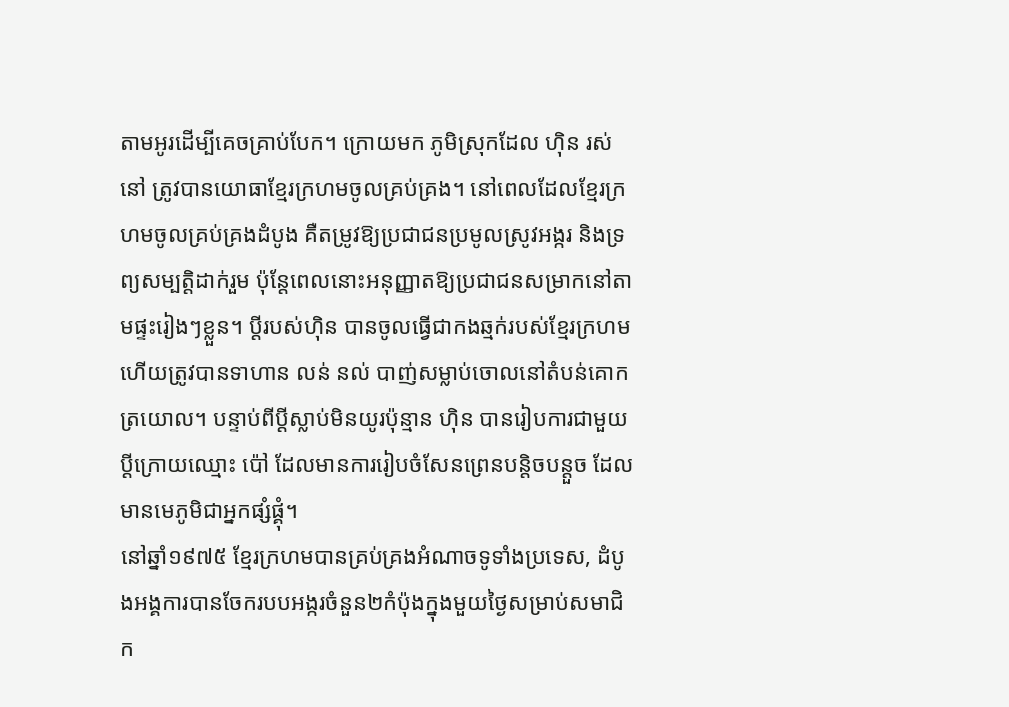តាមអូរដើម្បីគេចគ្រាប់បែក។ ក្រោយមក ភូមិស្រុកដែល ហ៊ិន រស់នៅ ត្រូវបានយោធាខ្មែរក្រហមចូលគ្រប់គ្រង។ នៅពេលដែលខ្មែរក្រហមចូលគ្រប់គ្រងដំបូង គឺតម្រូវឱ្យប្រជាជនប្រមូលស្រូវអង្ករ និងទ្រព្យសម្បត្តិដាក់រួម ប៉ុន្តែពេលនោះអនុញ្ញាតឱ្យប្រជាជនសម្រាកនៅតាមផ្ទះរៀងៗខ្លួន។ ប្ដីរបស់ហ៊ិន បានចូលធ្វើជាកងឆ្មក់របស់ខ្មែរក្រហម ហើយត្រូវបានទាហាន លន់ នល់ បាញ់សម្លាប់ចោលនៅតំបន់គោកត្រយោល។ បន្ទាប់ពីប្ដីស្លាប់មិនយូរប៉ុន្មាន ហ៊ិន បានរៀបការជាមួយប្ដីក្រោយឈ្មោះ ប៉ៅ ដែលមានការរៀបចំសែនព្រេនបន្តិចបន្តួច ដែលមានមេភូមិជាអ្នកផ្សំផ្គុំ។
នៅឆ្នាំ១៩៧៥ ខ្មែរក្រហមបានគ្រប់គ្រងអំណាចទូទាំងប្រទេស, ដំបូងអង្គការបានចែករបបអង្ករចំនួន២កំប៉ុងក្នុងមួយថ្ងៃសម្រាប់សមាជិក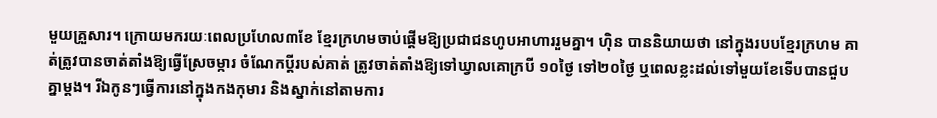មួយគ្រួសារ។ ក្រោយមករយៈពេលប្រហែល៣ខែ ខ្មែរក្រហមចាប់ផ្ដើមឱ្យប្រជាជនហូបអាហាររួមគ្នា។ ហ៊ិន បាននិយាយថា នៅក្នុងរបបខ្មែរក្រហម គាត់ត្រូវបានចាត់តាំងឱ្យធ្វើស្រែចម្ការ ចំណែកប្ដីរបស់គាត់ ត្រូវចាត់តាំងឱ្យទៅឃ្វាលគោក្របី ១០ថ្ងៃ ទៅ២០ថ្ងៃ ឬពេលខ្លះដល់ទៅមួយខែទើបបានជួបគ្នាម្តង។ រីឯកូនៗធ្វើការនៅក្នុងកងកុមារ និងស្នាក់នៅតាមការ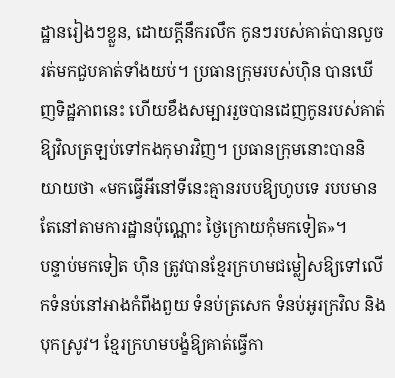ដ្ឋានរៀងៗខ្លួន, ដោយក្តីនឹករលឹក កូនៗរបស់គាត់បានលួចរត់មកជួបគាត់ទាំងយប់។ ប្រធានក្រុមរបស់ហ៊ិន បានឃើញទិដ្ឋភាពនេះ ហើយខឹងសម្បាររួចបានដេញកូនរបស់គាត់ឱ្យវិលត្រឡប់ទៅកងកុមារវិញ។ ប្រធានក្រុមនោះបាននិយាយថា «មកធ្វើអីនៅទីនេះគ្មានរបបឱ្យហូបទេ របបមានតែនៅតាមការដ្ឋានប៉ុណ្ណោះ ថ្ងៃក្រោយកុំមកទៀត»។
បន្ទាប់មកទៀត ហ៊ិន ត្រូវបានខ្មែរក្រហមជម្លៀសឱ្យទៅលើកទំនប់នៅអាងកំពីងពួយ ទំនប់ត្រសេក ទំនប់អូរក្រវិល និងបុកស្រូវ។ ខ្មែរក្រហមបង្ខំឱ្យគាត់ធ្វើកា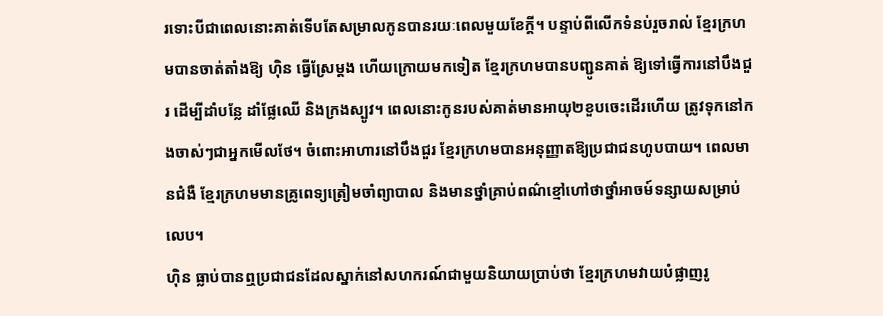រទោះបីជាពេលនោះគាត់ទើបតែសម្រាលកូនបានរយៈពេលមួយខែក្តី។ បន្ទាប់ពីលើកទំនប់រួចរាល់ ខ្មែរក្រហមបានចាត់តាំងឱ្យ ហ៊ិន ធ្វើស្រែម្ដង ហើយក្រោយមកទៀត ខ្មែរក្រហមបានបញ្ជូនគាត់ ឱ្យទៅធ្វើការនៅបឹងជួរ ដើម្បីដាំបន្លែ ដាំផ្លែឈើ និងក្រងស្បូវ។ ពេលនោះកូនរបស់គាត់មានអាយុ២ខួបចេះដើរហើយ ត្រូវទុកនៅកងចាស់ៗជាអ្នកមើលថែ។ ចំពោះអាហារនៅបឹងជួរ ខ្មែរក្រហមបានអនុញ្ញាតឱ្យប្រជាជនហូបបាយ។ ពេលមានជំងឺ ខ្មែរក្រហមមានគ្រូពេទ្យត្រៀមចាំព្យាបាល និងមានថ្នាំគ្រាប់ពណ៌ខ្មៅហៅថាថ្នាំអាចម៍ទន្សាយសម្រាប់លេប។
ហ៊ិន ធ្លាប់បានឮប្រជាជនដែលស្នាក់នៅសហករណ៍ជាមួយនិយាយប្រាប់ថា ខ្មែរក្រហមវាយបំផ្លាញរូ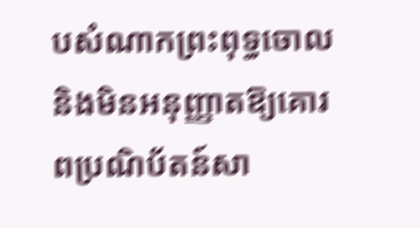បសំណាកព្រះពុទ្ធចោល និងមិនអនុញ្ញាតឱ្យគោរពប្រណិប័តន៍សា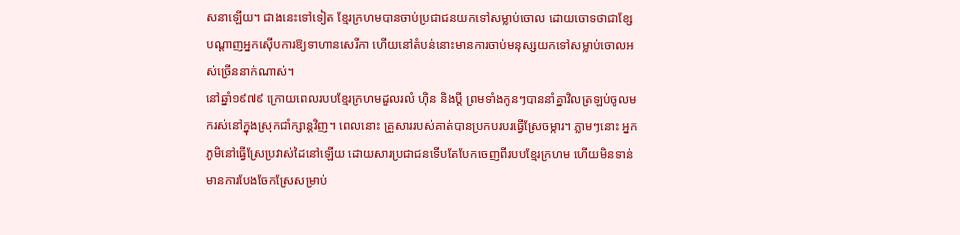សនាឡើយ។ ជាងនេះទៅទៀត ខ្មែរក្រហមបានចាប់ប្រជាជនយកទៅសម្លាប់ចោល ដោយចោទថាជាខ្សែបណ្តាញអ្នកស៊ើបការឱ្យទាហានសេរីកា ហើយនៅតំបន់នោះមានការចាប់មនុស្សយកទៅសម្លាប់ចោលអស់ច្រើននាក់ណាស់។
នៅឆ្នាំ១៩៧៩ ក្រោយពេលរបបខ្មែរក្រហមដួលរលំ ហ៊ិន និងប្ដី ព្រមទាំងកូនៗបាននាំគ្នាវិលត្រឡប់ចូលមករស់នៅក្នុងស្រុកជាំក្សាន្តវិញ។ ពេលនោះ គ្រួសាររបស់គាត់បានប្រកបរបរធ្វើស្រែចម្ការ។ ភ្លាមៗនោះ អ្នកភូមិនៅធ្វើស្រែប្រវាស់ដៃនៅឡើយ ដោយសារប្រជាជនទើបតែបែកចេញពីរបបខ្មែរក្រហម ហើយមិនទាន់មានការបែងចែកស្រែសម្រាប់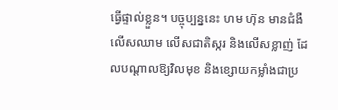ធ្វើផ្ទាល់ខ្លួន។ បច្ចុប្បន្ននេះ ហម ហ៊ុន មានជំងឺលើសឈាម លើសជាតិស្ករ និងលើសខ្លាញ់ ដែលបណ្តាលឱ្យវិលមុខ និងខ្សោយកម្លាំងជាប្រ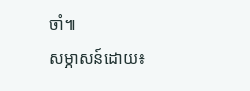ចាំ៕
សម្ភាសន៍ដោយ៖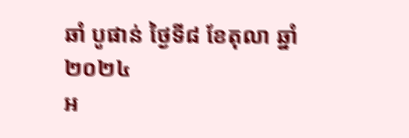ឆាំ បូផាន់ ថ្ងៃទី៨ ខែតុលា ឆ្នាំ២០២៤
អ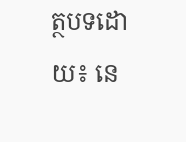ត្ថបទដោយ៖ នេ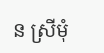ន ស្រីមុំ